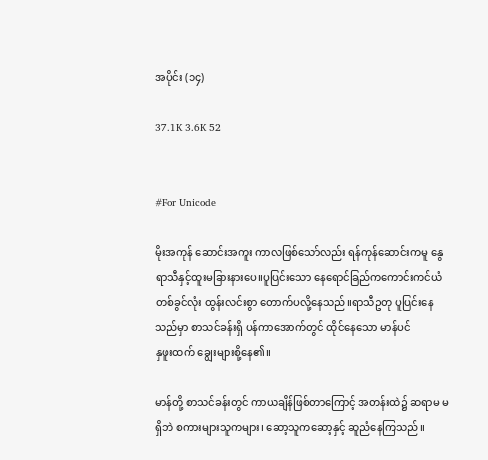အပိုင်း (၁၄)

37.1K 3.6K 52


#For Unicode

မိုးအကုန် ဆောင်းအကူး ကာလဖြစ်သော်လည်း ရန်ကုန်ဆောင်းကမူ နွေရာသီနှင့်ထူးမခြားနားပေ။ပူပြင်းသော နေရောင်ခြည်ကကောင်းကင်ယံ တစ်ခွင်လုံး ထွန်းလင်းစွာ တောက်ပလို့နေသည်။ရာသီဥတု ပူပြင်းနေသည်မှာ စာသင်ခန်းရှိ ပန်ကာအောက်တွင် ထိုင်နေသော မာန်ပင်
နှဖူးထက် ချွေးများစို့နေ၏။

မာန်တို့ စာသင်ခန်းတွင် ကာယချိန်ဖြစ်တာကြောင့် အတန်းထဲ၌ ဆရာမ မရှိဘဲ စကားများသူကများ၊ ဆော့သူကဆော့နှင့် ဆူညံနေကြသည်။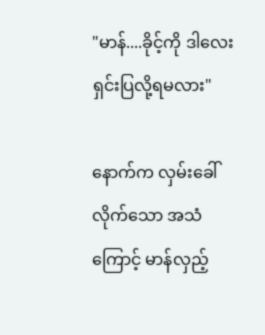"မာန်....ခိုင့်ကို ဒါလေးရှင်းပြလို့ရမလား"

နောက်က လှမ်းခေါ်လိုက်သော အသံ
ကြောင့် မာန်လှည့်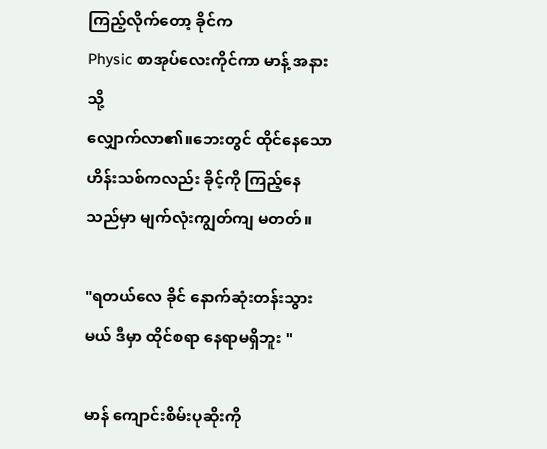ကြည့်လိုက်တော့ ခိုင်က
Physic စာအုပ်လေးကိုင်ကာ မာန့် အနားသို့
လျှောက်လာ၏။ဘေးတွင် ထိုင်နေသော
ဟိန်းသစ်ကလည်း ခိုင့်ကို ကြည့်နေသည်မှာ မျက်လုံးကျွတ်ကျ မတတ်။

"ရတယ်လေ ခိုင် နောက်ဆုံးတန်းသွားမယ် ဒီမှာ ထိုင်စရာ နေရာမရှိဘူး "

မာန် ကျောင်းစိမ်းပုဆိုးကို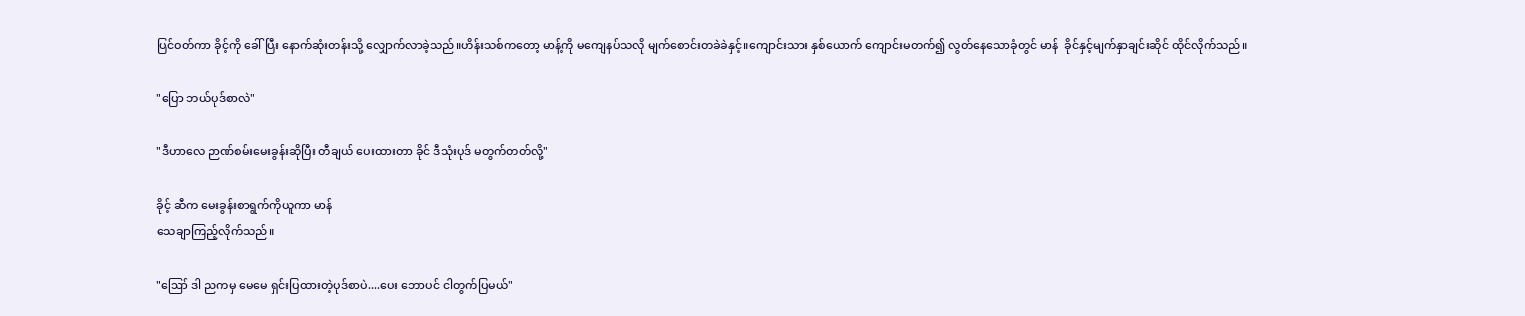ပြင်ဝတ်ကာ ခိုင့်ကို ခေါ်ပြီး နောက်ဆုံးတန်းသို့ လျှောက်လာခဲ့သည်။ဟိန်းသစ်ကတော့ မာန့်ကို မကျေနပ်သလို မျက်စောင်းတခဲခဲနှင့်။ကျောင်းသား နှစ်ယောက် ကျောင်းမတက်၍ လွတ်နေသောခုံတွင် မာန်  ခိုင်နှင့်မျက်နှာချင်းဆိုင် ထိုင်လိုက်သည်။

"ပြော ဘယ်ပုဒ်စာလဲ"

"ဒီဟာလေ ဉာဏ်စမ်းမေးခွန်းဆိုပြီး တီချယ် ပေးထားတာ ခိုင် ဒီသုံးပုဒ် မတွက်တတ်လို့"

ခိုင့် ဆီက မေးခွန်းစာရွက်ကိုယူကာ မာန်
သေချာကြည့်လိုက်သည်။

"ဪ ဒါ ညကမှ မေမေ ရှင်းပြထားတဲ့ပုဒ်စာပဲ....ပေး ဘောပင် ငါတွက်ပြမယ်"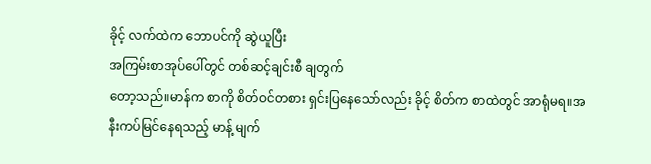ခိုင့် လက်ထဲက ဘောပင်ကို ဆွဲယူပြီး
အကြမ်းစာအုပ်ပေါ်တွင် တစ်ဆင့်ချင်းစီ ချတွက်
တော့သည်။မာန်က စာကို စိတ်ဝင်တစား ရှင်းပြနေသော်လည်း ခိုင့် စိတ်က စာထဲတွင် အာရုံမရ။အနီးကပ်မြင်နေရသည့် မာန့် မျက်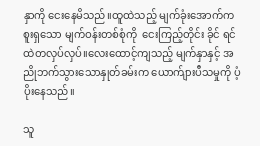နှာကို ငေးနေမိသည်။ထူထဲသည့် မျက်ခုံးအောက်ကစူးရှသော မျက်ဝန်းတစ်စုံကို  ငေးကြည့်တိုင်း ခိုင် ရင်ထဲတလှပ်လှပ်။လေးထောင့်ကျသည့် မျက်နှာနှင့် အညိုဘက်သွားသောနှုတ်ခမ်းက ယောက်ျားပီသမှုကို ပံ့ပိုးနေသည်။

သူ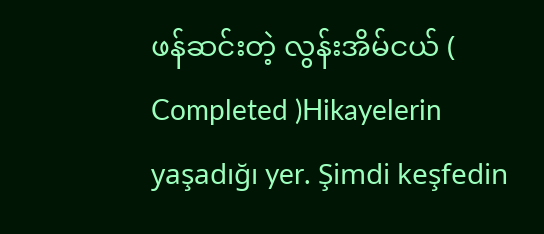ဖန်ဆင်းတဲ့ လွန်းအိမ်ငယ် ( Completed )Hikayelerin yaşadığı yer. Şimdi keşfedin